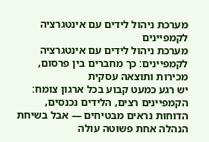מערכת ניהול לידים עם אינטגרציה לקמפיינים
מערכת ניהול לידים עם אינטגרציה לקמפיינים: כך מחברים בין פרסום, מכירות ותוצאה עסקית
יש רגע כמעט קבוע בכל ארגון צומח: הקמפיינים רצים, הלידים נכנסים, הדוחות נראים מבטיחים — אבל בשיחת הנהלה אחת פשוטה עולה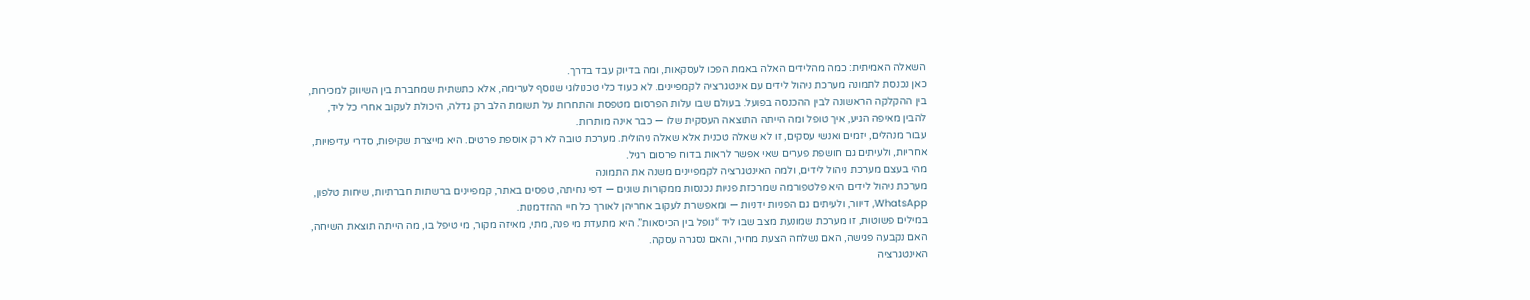השאלה האמיתית: כמה מהלידים האלה באמת הפכו לעסקאות, ומה בדיוק עבד בדרך.
כאן נכנסת לתמונה מערכת ניהול לידים עם אינטגרציה לקמפיינים. לא כעוד כלי טכנולוגי שנוסף לערימה, אלא כתשתית שמחברת בין השיווק למכירות, בין ההקלקה הראשונה לבין ההכנסה בפועל. בעולם שבו עלות הפרסום מטפסת והתחרות על תשומת הלב רק גדלה, היכולת לעקוב אחרי כל ליד, להבין מאיפה הגיע, איך טופל ומה הייתה התוצאה העסקית שלו — כבר אינה מותרות.
עבור מנהלים, יזמים ואנשי עסקים, זו לא שאלה טכנית אלא שאלה ניהולית. מערכת טובה לא רק אוספת פרטים. היא מייצרת שקיפות, סדרי עדיפויות, אחריות, ולעיתים גם חושפת פערים שאי אפשר לראות בדוח פרסום רגיל.
מהי בעצם מערכת ניהול לידים, ולמה האינטגרציה לקמפיינים משנה את התמונה
מערכת ניהול לידים היא פלטפורמה שמרכזת פניות נכנסות ממקורות שונים — דפי נחיתה, טפסים באתר, קמפיינים ברשתות חברתיות, שיחות טלפון, WhatsApp, דיוור, ולעיתים גם הפניות ידניות — ומאפשרת לעקוב אחריהן לאורך כל חיי ההזדמנות.
במילים פשוטות, זו מערכת שמונעת מצב שבו ליד “נופל בין הכיסאות”. היא מתעדת מי פנה, מתי, מאיזה מקור, מי טיפל בו, מה הייתה תוצאת השיחה, האם נקבעה פגישה, האם נשלחה הצעת מחיר, והאם נסגרה עסקה.
האינטגרציה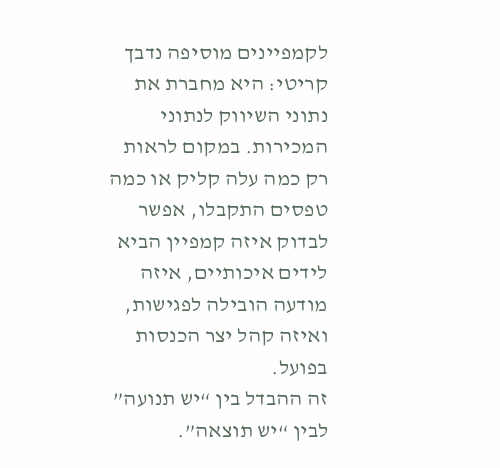לקמפיינים מוסיפה נדבך קריטי: היא מחברת את נתוני השיווק לנתוני המכירות. במקום לראות רק כמה עלה קליק או כמה טפסים התקבלו, אפשר לבדוק איזה קמפיין הביא לידים איכותיים, איזה מודעה הובילה לפגישות, ואיזה קהל יצר הכנסות בפועל.
זה ההבדל בין “יש תנועה” לבין “יש תוצאה”.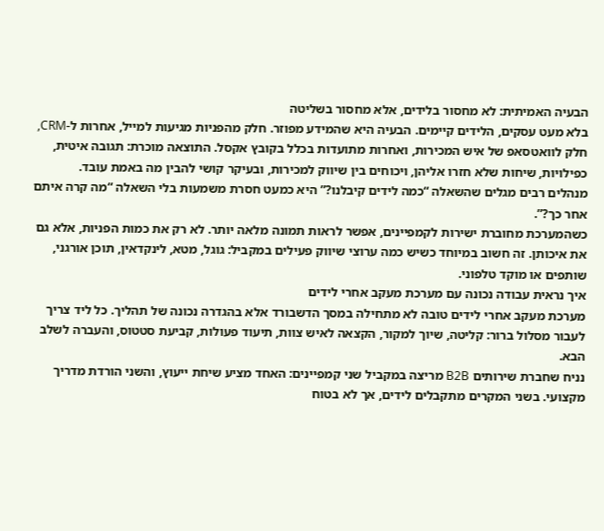הבעיה האמיתית: לא מחסור בלידים, אלא מחסור בשליטה
בלא מעט עסקים, הלידים קיימים. הבעיה היא שהמידע מפוזר. חלק מהפניות מגיעות למייל, אחרות ל-CRM, חלק לוואטסאפ של איש המכירות, ואחרות מתועדות בכלל בקובץ אקסל. התוצאה מוכרת: תגובה איטית, כפילויות, שיחות שלא חזרו אליהן, ויכוחים בין שיווק למכירות, ובעיקר קושי להבין מה באמת עובד.
מנהלים רבים מגלים שהשאלה “כמה לידים קיבלנו?” היא כמעט חסרת משמעות בלי השאלה “מה קרה איתם אחר כך?”.
כשהמערכת מחוברת ישירות לקמפיינים, אפשר לראות תמונה מלאה יותר. לא רק את כמות הפניות, אלא גם את איכותן. זה חשוב במיוחד כשיש כמה ערוצי שיווק פעילים במקביל: גוגל, מטא, לינקדאין, תוכן אורגני, שותפים או מוקד טלפוני.
איך נראית עבודה נכונה עם מערכת מעקב אחרי לידים
מערכת מעקב אחרי לידים טובה לא מתחילה במסך הדשבורד אלא בהגדרה נכונה של תהליך. כל ליד צריך לעבור מסלול ברור: קליטה, שיוך למקור, הקצאה לאיש צוות, תיעוד פעולות, קביעת סטטוס, והעברה לשלב הבא.
נניח שחברת שירותים B2B מריצה במקביל שני קמפיינים: האחד מציע שיחת ייעוץ, והשני הורדת מדריך מקצועי. בשני המקרים מתקבלים לידים, אך לא בטוח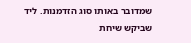שמדובר באותו סוג הזדמנות. ליד שביקש שיחת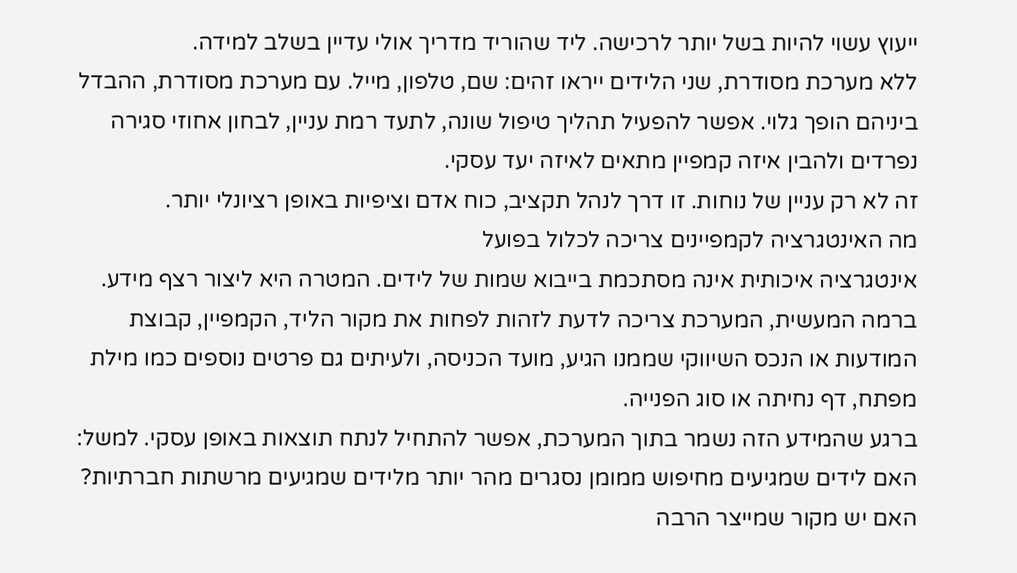ייעוץ עשוי להיות בשל יותר לרכישה. ליד שהוריד מדריך אולי עדיין בשלב למידה.
ללא מערכת מסודרת, שני הלידים ייראו זהים: שם, טלפון, מייל. עם מערכת מסודרת, ההבדל ביניהם הופך גלוי. אפשר להפעיל תהליך טיפול שונה, לתעד רמת עניין, לבחון אחוזי סגירה נפרדים ולהבין איזה קמפיין מתאים לאיזה יעד עסקי.
זה לא רק עניין של נוחות. זו דרך לנהל תקציב, כוח אדם וציפיות באופן רציונלי יותר.
מה האינטגרציה לקמפיינים צריכה לכלול בפועל
אינטגרציה איכותית אינה מסתכמת בייבוא שמות של לידים. המטרה היא ליצור רצף מידע. ברמה המעשית, המערכת צריכה לדעת לזהות לפחות את מקור הליד, הקמפיין, קבוצת המודעות או הנכס השיווקי שממנו הגיע, מועד הכניסה, ולעיתים גם פרטים נוספים כמו מילת מפתח, דף נחיתה או סוג הפנייה.
ברגע שהמידע הזה נשמר בתוך המערכת, אפשר להתחיל לנתח תוצאות באופן עסקי. למשל: האם לידים שמגיעים מחיפוש ממומן נסגרים מהר יותר מלידים שמגיעים מרשתות חברתיות? האם יש מקור שמייצר הרבה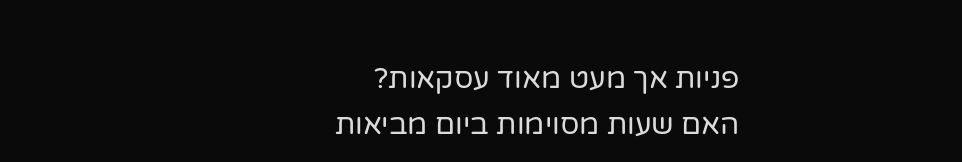פניות אך מעט מאוד עסקאות? האם שעות מסוימות ביום מביאות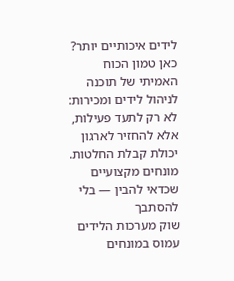לידים איכותיים יותר?
כאן טמון הכוח האמיתי של תוכנה לניהול לידים ומכירות: לא רק לתעד פעילות, אלא להחזיר לארגון יכולת קבלת החלטות.
מונחים מקצועיים שכדאי להבין — בלי להסתבך
שוק מערכות הלידים עמוס במונחים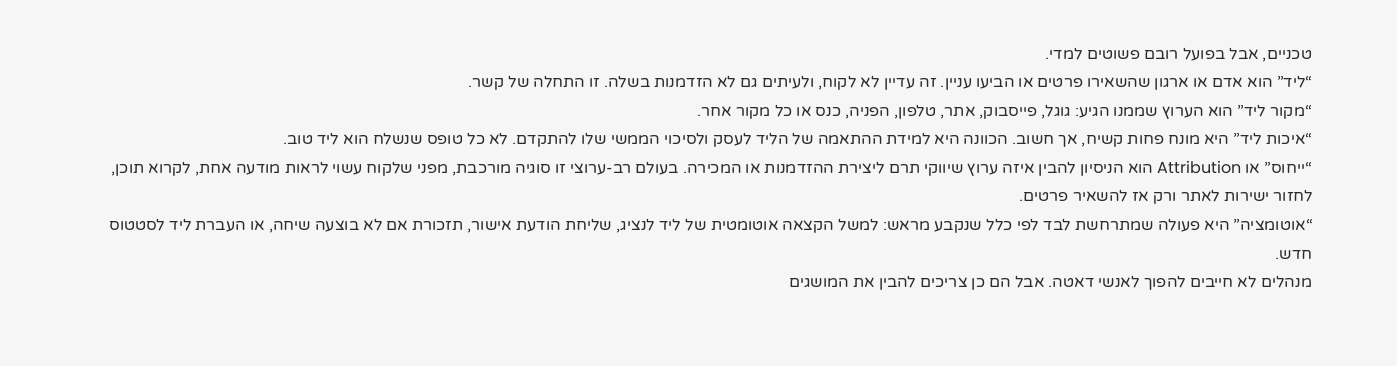טכניים, אבל בפועל רובם פשוטים למדי.
“ליד” הוא אדם או ארגון שהשאירו פרטים או הביעו עניין. זה עדיין לא לקוח, ולעיתים גם לא הזדמנות בשלה. זו התחלה של קשר.
“מקור ליד” הוא הערוץ שממנו הגיע: גוגל, פייסבוק, אתר, טלפון, הפניה, כנס או כל מקור אחר.
“איכות ליד” היא מונח פחות קשיח, אך חשוב. הכוונה היא למידת ההתאמה של הליד לעסק ולסיכוי הממשי שלו להתקדם. לא כל טופס שנשלח הוא ליד טוב.
“ייחוס” או Attribution הוא הניסיון להבין איזה ערוץ שיווקי תרם ליצירת ההזדמנות או המכירה. בעולם רב-ערוצי זו סוגיה מורכבת, מפני שלקוח עשוי לראות מודעה אחת, לקרוא תוכן, לחזור ישירות לאתר ורק אז להשאיר פרטים.
“אוטומציה” היא פעולה שמתרחשת לבד לפי כלל שנקבע מראש: למשל הקצאה אוטומטית של ליד לנציג, שליחת הודעת אישור, תזכורת אם לא בוצעה שיחה, או העברת ליד לסטטוס חדש.
מנהלים לא חייבים להפוך לאנשי דאטה. אבל הם כן צריכים להבין את המושגים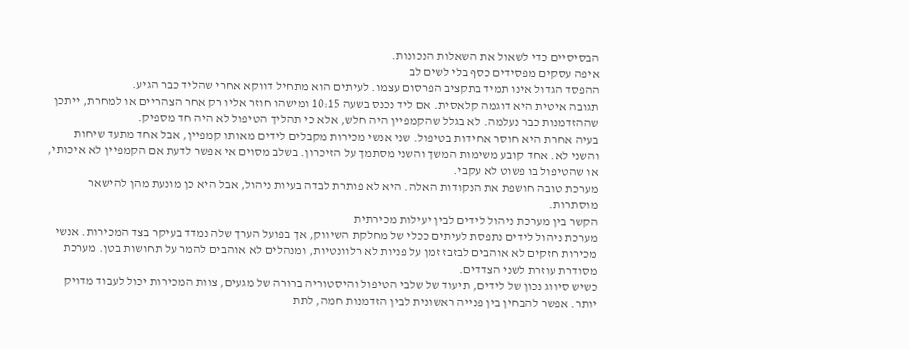הבסיסיים כדי לשאול את השאלות הנכונות.
איפה עסקים מפסידים כסף בלי לשים לב
ההפסד הגדול אינו תמיד בתקציב הפרסום עצמו. לעיתים הוא מתחיל דווקא אחרי שהליד כבר הגיע.
תגובה איטית היא דוגמה קלאסית. אם ליד נכנס בשעה 10:15 ומישהו חוזר אליו רק אחר הצהריים או למחרת, ייתכן שההזדמנות כבר נעלמה. לא בגלל שהקמפיין היה חלש, אלא כי תהליך הטיפול לא היה חד מספיק.
בעיה אחרת היא חוסר אחידות בטיפול. שני אנשי מכירות מקבלים לידים מאותו קמפיין, אבל אחד מתעד שיחות והשני לא. אחד קובע משימות המשך והשני מסתמך על הזיכרון. בשלב מסוים אי אפשר לדעת אם הקמפיין לא איכותי, או שהטיפול בו פשוט לא עקבי.
מערכת טובה חושפת את הנקודות האלה. היא לא פותרת לבדה בעיות ניהול, אבל היא כן מונעת מהן להישאר מוסתרות.
הקשר בין מערכת ניהול לידים לבין יעילות מכירתית
מערכת ניהול לידים נתפסת לעיתים ככלי של מחלקת השיווק, אך בפועל הערך שלה נמדד בעיקר בצד המכירות. אנשי מכירות חזקים לא אוהבים לבזבז זמן על פניות לא רלוונטיות, ומנהלים לא אוהבים להמר על תחושות בטן. מערכת מסודרת עוזרת לשני הצדדים.
כשיש סיווג נכון של לידים, תיעוד של שלבי הטיפול והיסטוריה ברורה של מגעים, צוות המכירות יכול לעבוד מדויק יותר. אפשר להבחין בין פנייה ראשונית לבין הזדמנות חמה, לתת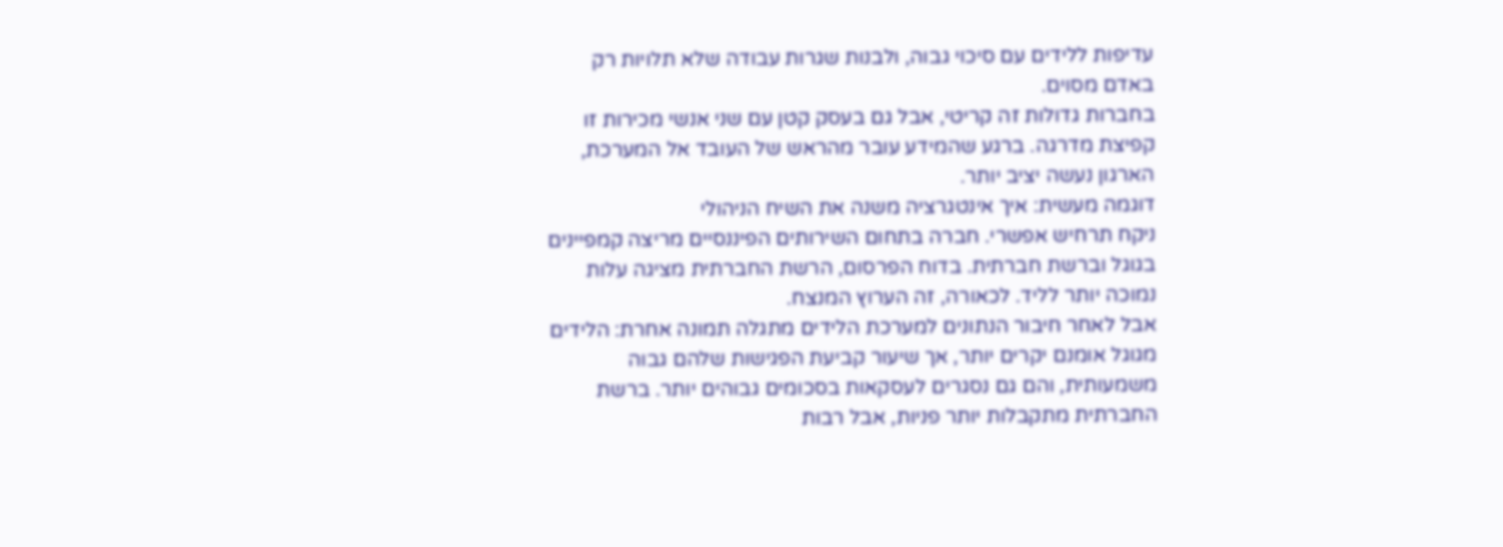עדיפות ללידים עם סיכוי גבוה, ולבנות שגרות עבודה שלא תלויות רק באדם מסוים.
בחברות גדולות זה קריטי, אבל גם בעסק קטן עם שני אנשי מכירות זו קפיצת מדרגה. ברגע שהמידע עובר מהראש של העובד אל המערכת, הארגון נעשה יציב יותר.
דוגמה מעשית: איך אינטגרציה משנה את השיח הניהולי
ניקח תרחיש אפשרי. חברה בתחום השירותים הפיננסיים מריצה קמפיינים בגוגל וברשת חברתית. בדוח הפרסום, הרשת החברתית מציגה עלות נמוכה יותר לליד. לכאורה, זה הערוץ המנצח.
אבל לאחר חיבור הנתונים למערכת הלידים מתגלה תמונה אחרת: הלידים מגוגל אומנם יקרים יותר, אך שיעור קביעת הפגישות שלהם גבוה משמעותית, והם גם נסגרים לעסקאות בסכומים גבוהים יותר. ברשת החברתית מתקבלות יותר פניות, אבל רבות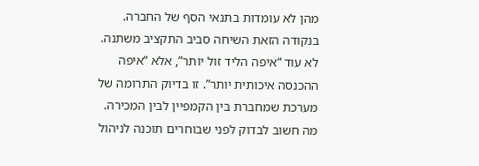מהן לא עומדות בתנאי הסף של החברה.
בנקודה הזאת השיחה סביב התקציב משתנה. לא עוד “איפה הליד זול יותר”, אלא “איפה ההכנסה איכותית יותר”. זו בדיוק התרומה של מערכת שמחברת בין הקמפיין לבין המכירה.
מה חשוב לבדוק לפני שבוחרים תוכנה לניהול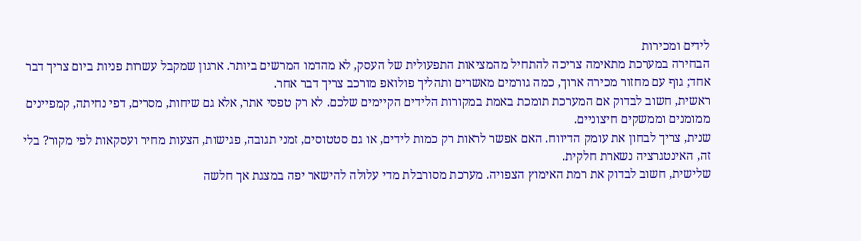לידים ומכירות
הבחירה במערכת מתאימה צריכה להתחיל מהמציאות התפעולית של העסק, לא מהדמו המרשים ביותר. ארגון שמקבל עשרות פניות ביום צריך דבר אחד; גוף עם מחזור מכירה ארוך, כמה גורמים מאשרים ותהליך פולואפ מורכב צריך דבר אחר.
ראשית, חשוב לבדוק אם המערכת תומכת באמת במקורות הלידים הקיימים שלכם. לא רק טפסי אתר, אלא גם שיחות, מסרים, דפי נחיתה, קמפיינים ממומנים וממשקים חיצוניים.
שנית, צריך לבחון את עומק הדיווח. האם אפשר לראות רק כמות לידים, או גם סטטוסים, זמני תגובה, פגישות, הצעות מחיר ועסקאות לפי מקור? בלי זה, האינטגרציה נשארת חלקית.
שלישית, חשוב לבדוק את רמת האימוץ הצפויה. מערכת מסורבלת מדי עלולה להישאר יפה במצגת אך חלשה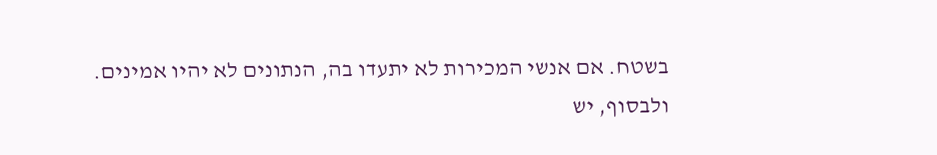בשטח. אם אנשי המכירות לא יתעדו בה, הנתונים לא יהיו אמינים.
ולבסוף, יש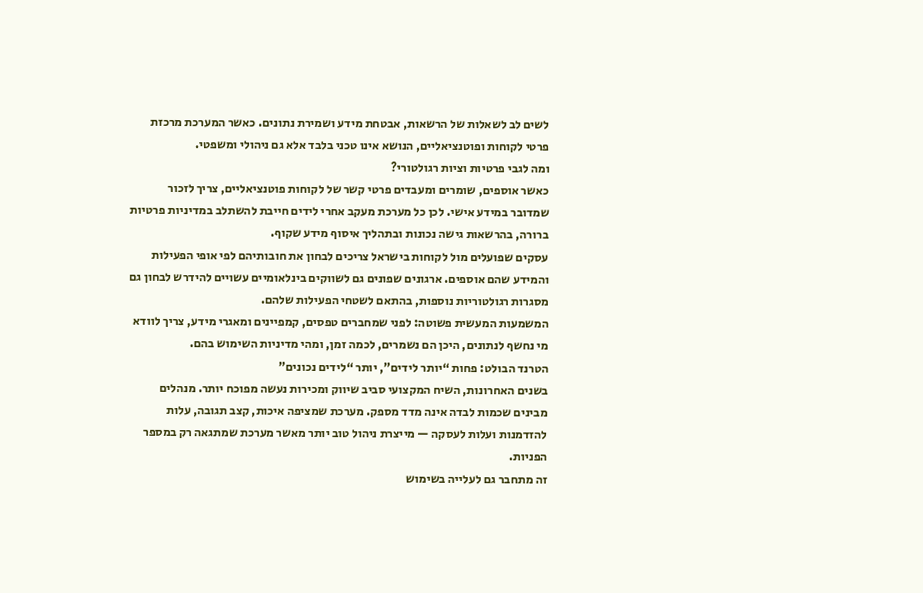לשים לב לשאלות של הרשאות, אבטחת מידע ושמירת נתונים. כאשר המערכת מרכזת פרטי לקוחות ופוטנציאליים, הנושא אינו טכני בלבד אלא גם ניהולי ומשפטי.
ומה לגבי פרטיות וציות רגולטורי?
כאשר אוספים, שומרים ומעבדים פרטי קשר של לקוחות פוטנציאליים, צריך לזכור שמדובר במידע אישי. לכן כל מערכת מעקב אחרי לידים חייבת להשתלב במדיניות פרטיות ברורה, בהרשאות גישה נכונות ובתהליך איסוף מידע שקוף.
עסקים שפועלים מול לקוחות בישראל צריכים לבחון את חובותיהם לפי אופי הפעילות והמידע שהם אוספים. ארגונים שפונים גם לשווקים בינלאומיים עשויים להידרש לבחון גם מסגרות רגולטוריות נוספות, בהתאם לשטחי הפעילות שלהם.
המשמעות המעשית פשוטה: לפני שמחברים טפסים, קמפיינים ומאגרי מידע, צריך לוודא מי נחשף לנתונים, היכן הם נשמרים, לכמה זמן, ומהי מדיניות השימוש בהם.
הטרנד הבולט: פחות “יותר לידים”, יותר “לידים נכונים”
בשנים האחרונות, השיח המקצועי סביב שיווק ומכירות נעשה מפוכח יותר. מנהלים מבינים שכמות לבדה אינה מדד מספק. מערכת שמציפה איכות, קצב תגובה, עלות להזדמנות ועלות לעסקה — מייצרת ניהול טוב יותר מאשר מערכת שמתגאה רק במספר הפניות.
זה מתחבר גם לעלייה בשימוש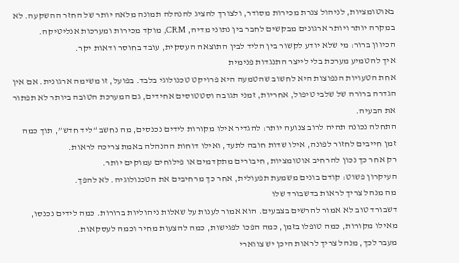באוטומציות, לניהול צנרת מכירות מסודר, ולצורך להציג להנהלה תמונה מלאה יותר של החזר ההשקעה. לא במקרה יותר ויותר ארגונים מבקשים לחבר בין נתוני מדיה, CRM, מוקד מכירות ומערכות אנליטיקה.
הכיוון ברור: מי שלא יודע לקשור בין הליד לבין התוצאה העסקית, עובד בחוסר ודאות יקר.
איך להטמיע מערכת בלי לייצר התנגדות פנימית
אחת הטעויות הנפוצות היא לחשוב שהטמעה היא פרויקט טכנולוגי בלבד. בפועל, זו משימה ארגונית. אם אין הגדרה ברורה של שלבי טיפול, אחריות, זמני תגובה וסטטוסים אחידים, גם המערכת הטובה ביותר לא תפתור את הבעיה.
התחלה נכונה תהיה לרוב צנועה יותר: להגדיר אילו מקורות לידים נכנסים, מה נחשב “ליד חדש”, תוך כמה זמן חייבים לחזור לפונה, אילו שדות חובה לתעד, ואילו דוחות ההנהלה באמת צריכה לראות.
רק אחר כך נכון להרחיב אוטומציות, חיבורים מתקדמים או פילוחים עמוקים יותר.
העיקרון פשוט: קודם בונים משמעת תפעולית, אחר כך מרחיבים את הטכנולוגיה. לא להפך.
מה מנהל צריך לראות בדשבורד שלו
דשבורד טוב לא אמור להרשים בצבעים. הוא אמור לענות על שאלות ניהוליות ברורות. כמה לידים נכנסו, מאילו מקורות, כמה טופלו בזמן, כמה הפכו לפגישות, כמה להצעות מחיר וכמה לעסקאות.
מעבר לכך, מנהל צריך לראות היכן יש צווארי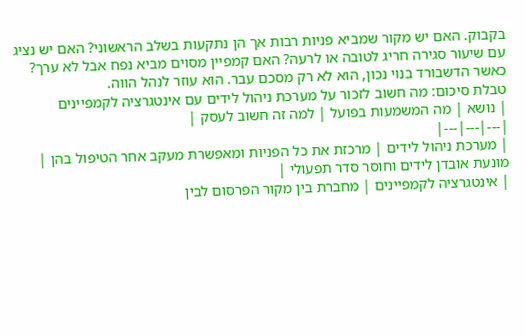בקבוק. האם יש מקור שמביא פניות רבות אך הן נתקעות בשלב הראשוני? האם יש נציג עם שיעור סגירה חריג לטובה או לרעה? האם קמפיין מסוים מביא נפח אבל לא ערך?
כאשר הדשבורד בנוי נכון, הוא לא רק מסכם עבר. הוא עוזר לנהל הווה.
טבלת סיכום: מה חשוב לזכור על מערכת ניהול לידים עם אינטגרציה לקמפיינים
| נושא | מה המשמעות בפועל | למה זה חשוב לעסק |
|---|---|---|
| מערכת ניהול לידים | מרכזת את כל הפניות ומאפשרת מעקב אחר הטיפול בהן | מונעת אובדן לידים וחוסר סדר תפעולי |
| אינטגרציה לקמפיינים | מחברת בין מקור הפרסום לבין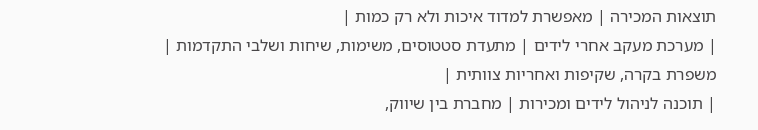תוצאות המכירה | מאפשרת למדוד איכות ולא רק כמות |
| מערכת מעקב אחרי לידים | מתעדת סטטוסים, משימות, שיחות ושלבי התקדמות | משפרת בקרה, שקיפות ואחריות צוותית |
| תוכנה לניהול לידים ומכירות | מחברת בין שיווק,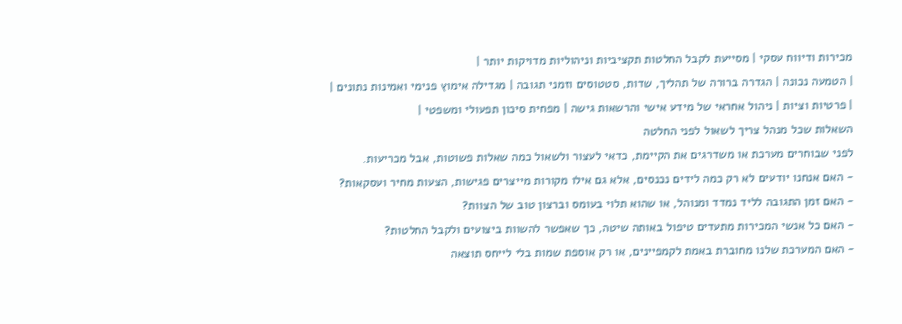מכירות ודיווח עסקי | מסייעת לקבל החלטות תקציביות וניהוליות מדויקות יותר |
| הטמעה נכונה | הגדרה ברורה של תהליך, שדות, סטטוסים וזמני תגובה | מגדילה אימוץ פנימי ואמינות נתונים |
| פרטיות וציות | ניהול אחראי של מידע אישי והרשאות גישה | מפחית סיכון תפעולי ומשפטי |
השאלות שכל מנהל צריך לשאול לפני החלטה
לפני שבוחרים מערכת או משדרגים את הקיימת, כדאי לעצור ולשאול כמה שאלות פשוטות, אבל מכריעות.
- האם אנחנו יודעים לא רק כמה לידים נכנסים, אלא גם אילו מקורות מייצרים פגישות, הצעות מחיר ועסקאות?
- האם זמן התגובה לליד נמדד ומנוהל, או שהוא תלוי בעומס וברצון טוב של הצוות?
- האם כל אנשי המכירות מתעדים טיפול באותה שיטה, כך שאפשר להשוות ביצועים ולקבל החלטות?
- האם המערכת שלנו מחוברת באמת לקמפיינים, או רק אוספת שמות בלי לייחס תוצאה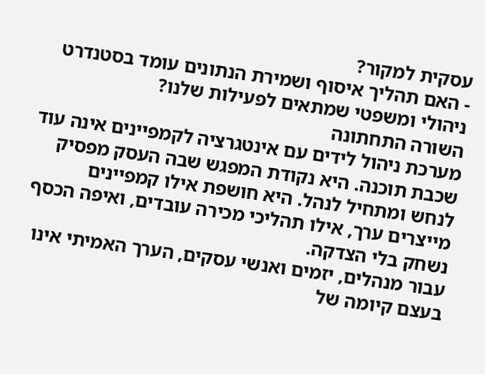עסקית למקור?
- האם תהליך איסוף ושמירת הנתונים עומד בסטנדרט ניהולי ומשפטי שמתאים לפעילות שלנו?
השורה התחתונה
מערכת ניהול לידים עם אינטגרציה לקמפיינים אינה עוד שכבת תוכנה. היא נקודת המפגש שבה העסק מפסיק לנחש ומתחיל לנהל. היא חושפת אילו קמפיינים מייצרים ערך, אילו תהליכי מכירה עובדים, ואיפה הכסף נשחק בלי הצדקה.
עבור מנהלים, יזמים ואנשי עסקים, הערך האמיתי אינו בעצם קיומה של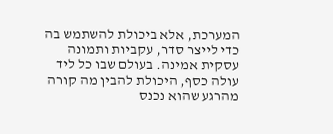המערכת, אלא ביכולת להשתמש בה כדי לייצר סדר, עקביות ותמונה עסקית אמינה. בעולם שבו כל ליד עולה כסף, היכולת להבין מה קורה מהרגע שהוא נכנס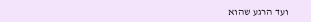ועד הרגע שהוא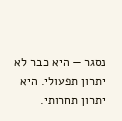נסגר — היא כבר לא יתרון תפעולי. היא יתרון תחרותי.